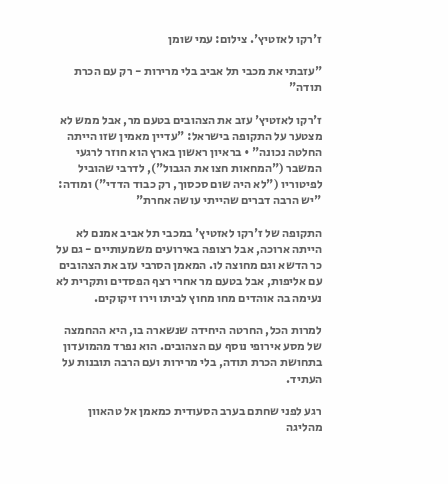ז'רקו לאזטיץ'. צילום: עמי שומן

"עזבתי את מכבי תל אביב בלי מרירות - רק עם הכרת תודה"

ז'רקו לאזטיץ' עזב את הצהובים בטעם מר, אבל ממש לא מצטער על התקופה בישראל: "עדיין מאמין שזו הייתה החלטה נכונה" • בראיון ראשון בארץ הוא חוזר לרגעי המשבר ("המחאות חצו את הגבול"), לדרבי שהוביל לפיטוריו ("לא היה שום סכסוך, רק כבוד הדדי") ומודה: "יש הרבה דברים שהייתי עושה אחרת"

התקופה של ז'רקו לאזטיץ' במכבי תל אביב אמנם לא הייתה ארוכה, אבל רצופה באירועים משמעותיים - גם על כר הדשא וגם מחוצה לו. המאמן הסרבי עזב את הצהובים עם אליפות, אבל בטעם מר אחרי רצף הפסדים ותקרית לא נעימה בה אוהדים מחו מחוץ לביתו וירו זיקוקים.

למרות הכל, החרטה היחידה שנשארה בו, היא ההחמצה של מסע אירופי נוסף עם הצהובים. הוא נפרד מהמועדון בתחושת הכרת תודה, בלי מרירות ועם הרבה תובנות על העתיד.

רגע לפני שחתם בערב הסעודית כמאמן אל טהאוון מהליגה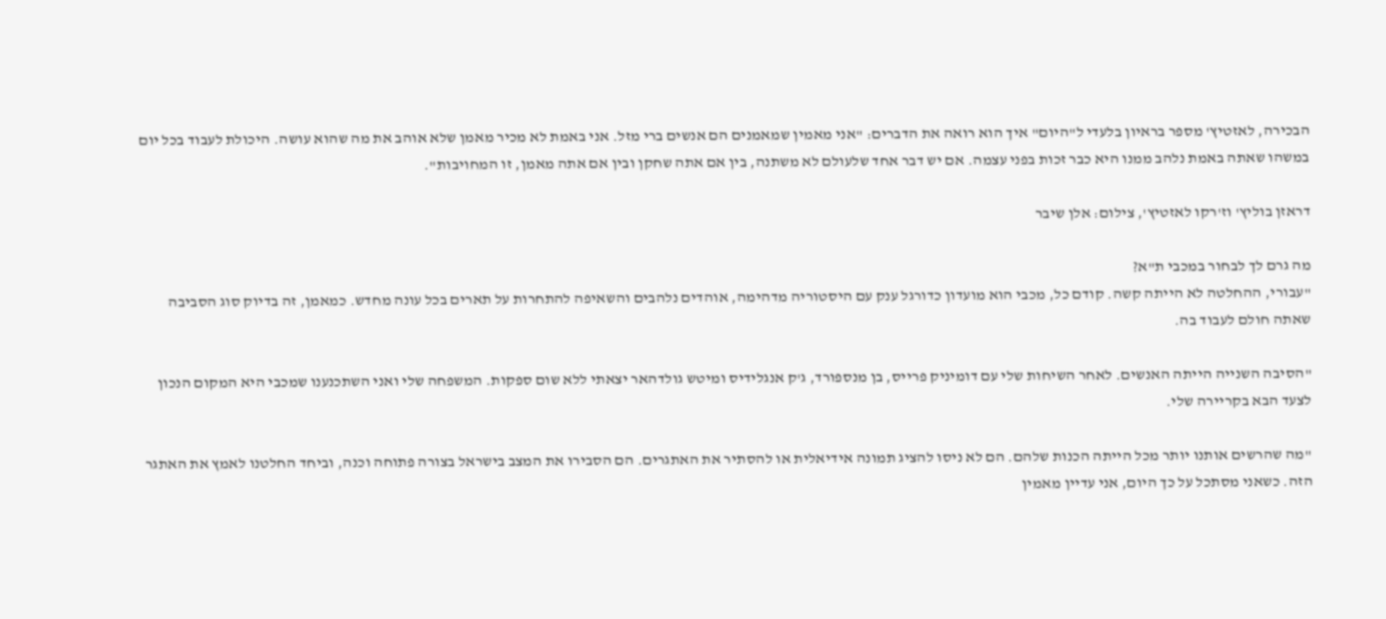הבכירה, לאזטיץ' מספר בראיון בלעדי ל"היום" איך הוא רואה את הדברים: "אני מאמין שמאמנים הם אנשים ברי מזל. אני באמת לא מכיר מאמן שלא אוהב את מה שהוא עושה. היכולת לעבוד בכל יום במשהו שאתה באמת נלהב ממנו היא כבר זכות בפני עצמה. אם יש דבר אחד שלעולם לא משתנה, בין אם אתה שחקן ובין אם אתה מאמן, זו המחויבות".

דראזן בוליץ' וז'רקו לאזטיץ', צילום: אלן שיבר

מה גרם לך לבחור במכבי ת"א?
"עבורי, ההחלטה לא הייתה קשה. קודם כל, מכבי הוא מועדון כדורגל ענק עם היסטוריה מדהימה, אוהדים נלהבים והשאיפה להתחרות על תארים בכל עונה מחדש. כמאמן, זה בדיוק סוג הסביבה שאתה חולם לעבוד בה.

"הסיבה השנייה הייתה האנשים. לאחר השיחות שלי עם דומיניק פרייס, בן מנספורד, ג'ק אנגלידיס ומיטש גולדהאר יצאתי ללא שום ספקות. המשפחה שלי ואני השתכנענו שמכבי היא המקום הנכון לצעד הבא בקריירה שלי.

"מה שהרשים אותנו יותר מכל הייתה הכנות שלהם. הם לא ניסו להציג תמונה אידיאלית או להסתיר את האתגרים. הם הסבירו את המצב בישראל בצורה פתוחה וכנה, וביחד החלטנו לאמץ את האתגר הזה. כשאני מסתכל על כך היום, אני עדיין מאמין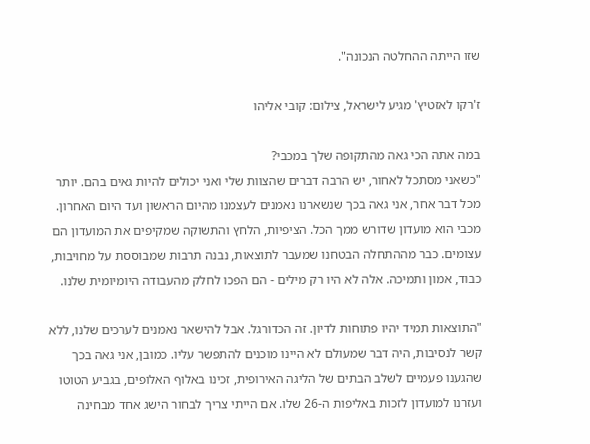שזו הייתה ההחלטה הנכונה".

ז'רקו לאזטיץ' מגיע לישראל, צילום: קובי אליהו

במה אתה הכי גאה מהתקופה שלך במכבי?
"כשאני מסתכל לאחור, יש הרבה דברים שהצוות שלי ואני יכולים להיות גאים בהם. יותר מכל דבר אחר, אני גאה בכך שנשארנו נאמנים לעצמנו מהיום הראשון ועד היום האחרון. מכבי הוא מועדון שדורש ממך הכל. הציפיות, הלחץ והתשוקה שמקיפים את המועדון הם עצומים. כבר מההתחלה הבטחנו שמעבר לתוצאות, נבנה תרבות שמבוססת על מחויבות, כבוד, אמון ותמיכה. אלה לא היו רק מילים - הם הפכו לחלק מהעבודה היומיומית שלנו.

"התוצאות תמיד יהיו פתוחות לדיון. זה הכדורגל. אבל להישאר נאמנים לערכים שלנו, ללא קשר לנסיבות, היה דבר שמעולם לא היינו מוכנים להתפשר עליו. כמובן, אני גאה בכך שהגענו פעמיים לשלב הבתים של הליגה האירופית, זכינו באלוף האלופים, בגביע הטוטו ועזרנו למועדון לזכות באליפות ה-26 שלו. אם הייתי צריך לבחור הישג אחד מבחינה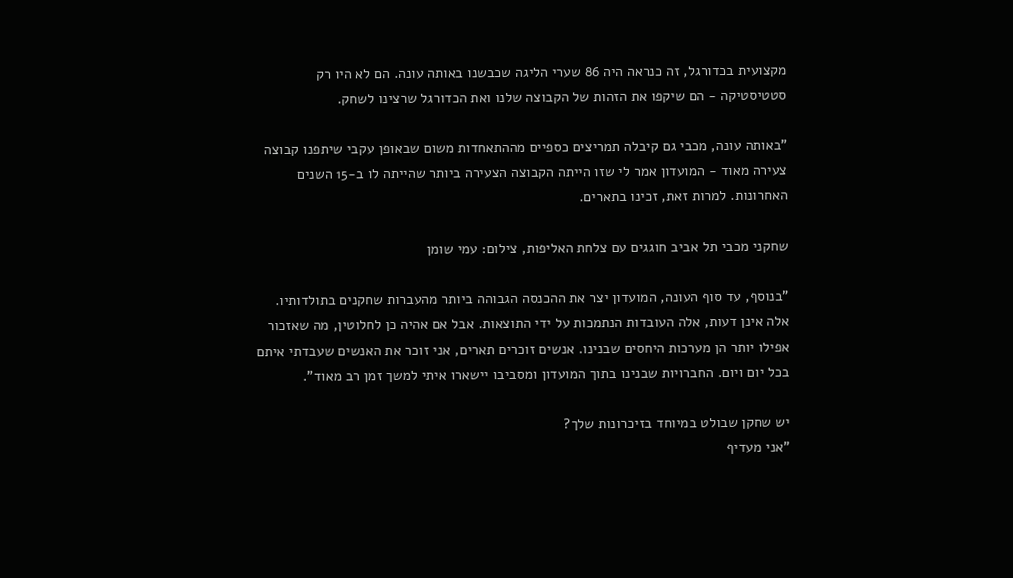מקצועית בכדורגל, זה כנראה היה 86 שערי הליגה שכבשנו באותה עונה. הם לא היו רק סטטיסטיקה - הם שיקפו את הזהות של הקבוצה שלנו ואת הכדורגל שרצינו לשחק.

"באותה עונה, מכבי גם קיבלה תמריצים כספיים מההתאחדות משום שבאופן עקבי שיתפנו קבוצה צעירה מאוד - המועדון אמר לי שזו הייתה הקבוצה הצעירה ביותר שהייתה לו ב-15 השנים האחרונות. למרות זאת, זכינו בתארים.

שחקני מכבי תל אביב חוגגים עם צלחת האליפות, צילום: עמי שומן

"בנוסף, עד סוף העונה, המועדון יצר את ההכנסה הגבוהה ביותר מהעברות שחקנים בתולדותיו. אלה אינן דעות, אלה העובדות הנתמכות על ידי התוצאות. אבל אם אהיה כן לחלוטין, מה שאזכור אפילו יותר הן מערכות היחסים שבנינו. אנשים זוכרים תארים, אני זוכר את האנשים שעבדתי איתם בכל יום ויום. החברויות שבנינו בתוך המועדון ומסביבו יישארו איתי למשך זמן רב מאוד".

יש שחקן שבולט במיוחד בזיכרונות שלך?
"אני מעדיף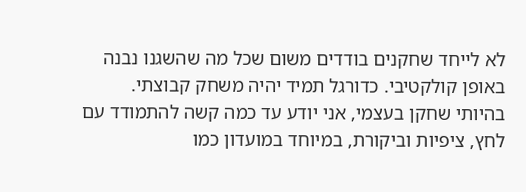לא לייחד שחקנים בודדים משום שכל מה שהשגנו נבנה באופן קולקטיבי. כדורגל תמיד יהיה משחק קבוצתי. בהיותי שחקן בעצמי, אני יודע עד כמה קשה להתמודד עם לחץ, ציפיות וביקורת, במיוחד במועדון כמו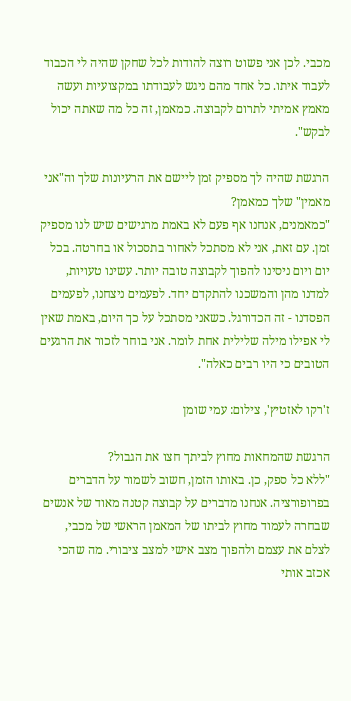מכבי. לכן אני פשוט רוצה להודות לכל שחקן שהיה לי הכבוד לעבוד איתו. כל אחד מהם ניגש לעבודתו במקצועיות ועשה מאמץ אמיתי לתרום לקבוצה. כמאמן, זה כל מה שאתה יכול לבקש".

הרגשת שהיה לך מספיק זמן ליישם את הרעיונות שלך וה"אני מאמין" שלך כמאמן?
"כמאמנים, אנחנו אף פעם לא באמת מרגישים שיש לנו מספיק זמן. עם זאת, אני לא מסתכל לאחור בתסכול או בחרטה. בכל יום ויום ניסינו להפוך לקבוצה טובה יותר. עשינו טעויות, למדנו מהן והמשכנו להתקדם יחד. לפעמים ניצחנו, לפעמים הפסדנו - זה הכדורגל. כשאני מסתכל על כך היום, באמת שאין לי אפילו מילה שלילית אחת לומר. אני בוחר לזכור את הרגעים הטובים כי היו רבים כאלה".

ז'רקו לאזטיץ', צילום: עמי שומן

הרגשת שהמחאות מחוץ לביתך חצו את הגבול?
"ללא כל ספק, כן. באותו הזמן, חשוב לשמור על הדברים בפרופורציה. אנחנו מדברים על קבוצה קטנה מאוד של אנשים שבחרה לעמוד מחוץ לביתו של המאמן הראשי של מכבי, לצלם את עצמם ולהפוך מצב אישי למצב ציבורי. מה שהכי אכזב אותי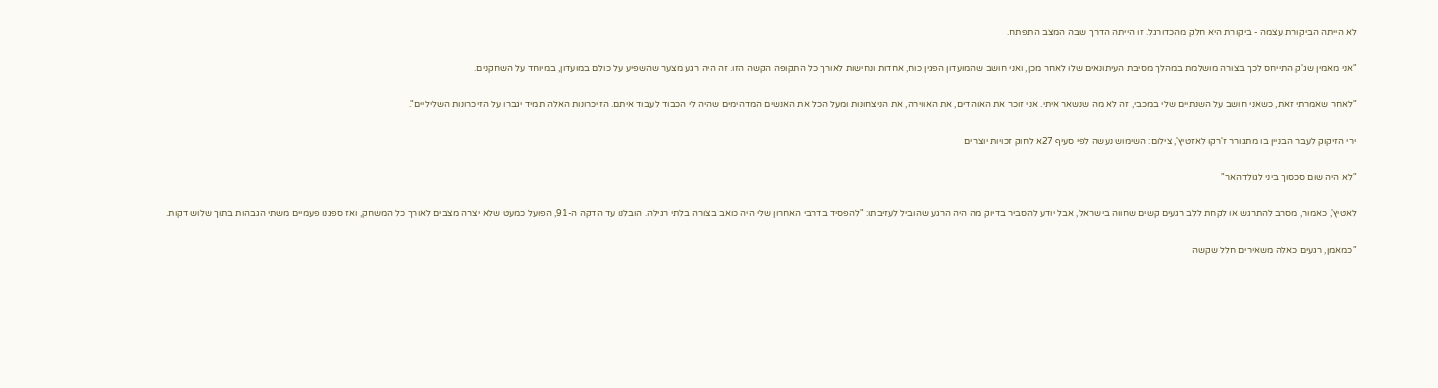לא הייתה הביקורת עצמה - ביקורת היא חלק מהכדורגל. זו הייתה הדרך שבה המצב התפתח.

"אני מאמין שג'ק התייחס לכך בצורה מושלמת במהלך מסיבת העיתונאים שלו לאחר מכן, ואני חושב שהמועדון הפגין כוח, אחדות ונחישות לאורך כל התקופה הקשה הזו. זה היה רגע מצער שהשפיע על כולם במועדון, במיוחד על השחקנים.

"לאחר שאמרתי זאת, כשאני חושב על השנתיים שלי במכבי, זה לא מה שנשאר איתי. אני זוכר את האוהדים, את האווירה, את הניצחונות ומעל הכל את האנשים המדהימים שהיה לי הכבוד לעבוד איתם. הזיכרונות האלה תמיד יגברו על הזיכרונות השליליים".

ירי הזיקוק לעבר הבניין בו מתגורר ז'רקו לאזטיץ', צילום: השימוש נעשה לפי סעיף 27א לחוק זכויות יוצרים

"לא היה שום סכסוך ביני לגולדהאר"

לאטיץ', כאמור, מסרב להתרגש או לקחת ללב רגעים קשים שחווה בישראל, אבל יודע להסביר בדיוק מה היה הרגע שהוביל לעזיבתו: "להפסיד בדרבי האחרון שלי היה כואב בצורה בלתי רגילה. הובלנו עד הדקה ה-91, הפועל כמעט שלא יצרה מצבים לאורך כל המשחק, ואז ספגנו פעמיים משתי הגבהות בתוך שלוש דקות.

"כמאמן, רגעים כאלה משאירים חלל שקשה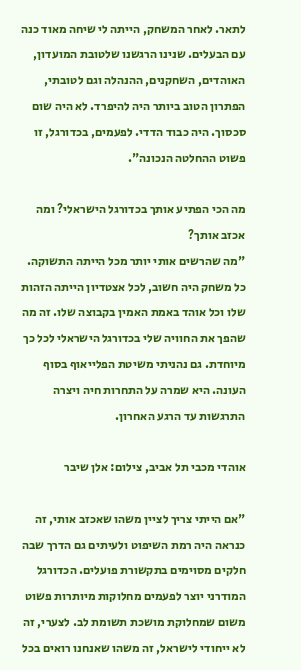לתאר. לאחר המשחק, הייתה לי שיחה מאוד כנה עם הבעלים. שנינו הרגשנו שלטובת המועדון, האוהדים, השחקנים, ההנהלה וגם לטובתי, הפתרון הטוב ביותר היה להיפרד. לא היה שום סכסוך. היה כבוד הדדי. לפעמים, בכדורגל, זו פשוט ההחלטה הנכונה".

מה הכי הפתיע אותך בכדורגל הישראלי? ומה אכזב אותך?
"מה שהרשים אותי יותר מכל הייתה התשוקה. כל משחק היה חשוב, לכל אצטדיון הייתה הזהות שלו וכל אוהד באמת האמין בקבוצה שלו. זה מה שהפך את החוויה שלי בכדורגל הישראלי לכל כך מיוחדת. גם נהניתי משיטת הפלייאוף בסוף העונה. היא שמרה על התחרות חיה ויצרה התרגשות עד הרגע האחרון.

אוהדי מכבי תל אביב, צילום: אלן שיבר

"אם הייתי צריך לציין משהו שאכזב אותי, זה כנראה היה רמת השיפוט ולעיתים גם הדרך שבה חלקים מסוימים בתקשורת פועלים. הכדורגל המודרני יוצר לפעמים מחלוקות מיותרות פשוט משום שמחלוקת מושכת תשומת לב. לצערי, זה לא ייחודי לישראל, זה משהו שאנחנו רואים בכל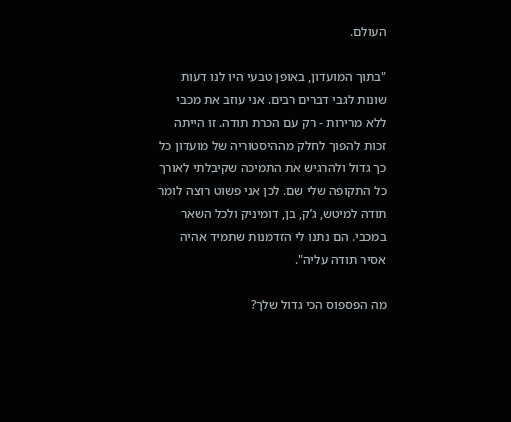העולם.

"בתוך המועדון, באופן טבעי היו לנו דעות שונות לגבי דברים רבים. אני עוזב את מכבי ללא מרירות - רק עם הכרת תודה. זו הייתה זכות להפוך לחלק מההיסטוריה של מועדון כל כך גדול ולהרגיש את התמיכה שקיבלתי לאורך כל התקופה שלי שם. לכן אני פשוט רוצה לומר תודה למיטש, ג’ק, בן, דומיניק ולכל השאר במכבי. הם נתנו לי הזדמנות שתמיד אהיה אסיר תודה עליה".

מה הפספוס הכי גדול שלך?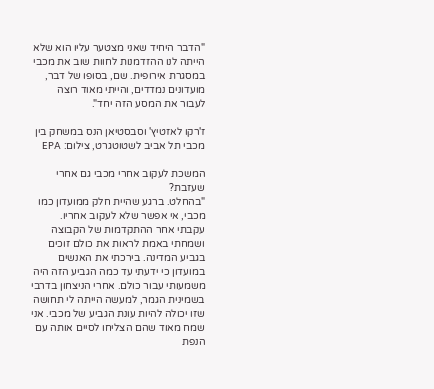"הדבר היחיד שאני מצטער עליו הוא שלא הייתה לנו ההזדמנות לחוות שוב את מכבי במסגרת אירופית. שם, בסופו של דבר, מועדונים נמדדים, והייתי מאוד רוצה לעבור את המסע הזה יחד".

ז'רקו לאזטיץ' וסבסטיאן הנס במשחק בין מכבי תל אביב לשטוטגרט, צילום: EPA

המשכת לעקוב אחרי מכבי גם אחרי שעזבת?
"בהחלט. ברגע שהיית חלק ממועדון כמו מכבי, אי אפשר שלא לעקוב אחריו. עקבתי אחר ההתקדמות של הקבוצה ושמחתי באמת לראות את כולם זוכים בגביע המדינה. בירכתי את האנשים במועדון כי ידעתי עד כמה הגביע הזה היה משמעותי עבור כולם. אחרי הניצחון בדרבי בשמינית הגמר, למעשה הייתה לי תחושה שזו יכולה להיות עונת הגביע של מכבי. אני שמח מאוד שהם הצליחו לסיים אותה עם הנפת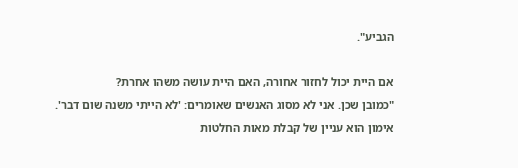הגביע".

אם היית יכול לחזור אחורה, האם היית עושה משהו אחרת?
"כמובן שכן. אני לא מסוג האנשים שאומרים: 'לא הייתי משנה שום דבר'. אימון הוא עניין של קבלת מאות החלטות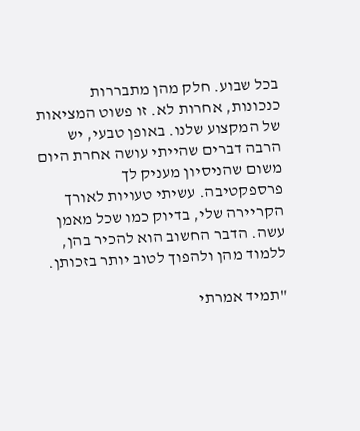בכל שבוע. חלק מהן מתבררות כנכונות, אחרות לא. זו פשוט המציאות של המקצוע שלנו. באופן טבעי, יש הרבה דברים שהייתי עושה אחרת היום משום שהניסיון מעניק לך פרספקטיבה. עשיתי טעויות לאורך הקריירה שלי, בדיוק כמו שכל מאמן עשה. הדבר החשוב הוא להכיר בהן, ללמוד מהן ולהפוך לטוב יותר בזכותן.

"תמיד אמרתי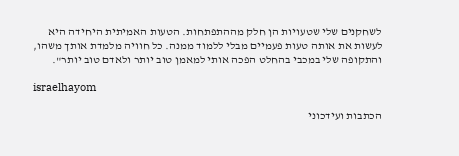לשחקנים שלי שטעויות הן חלק מההתפתחות. הטעות האמיתית היחידה היא לעשות את אותה טעות פעמיים מבלי ללמוד ממנה. כל חוויה מלמדת אותך משהו, והתקופה שלי במכבי בהחלט הפכה אותי למאמן טוב יותר ולאדם טוב יותר".

israelhayom

הכתבות ועידכוני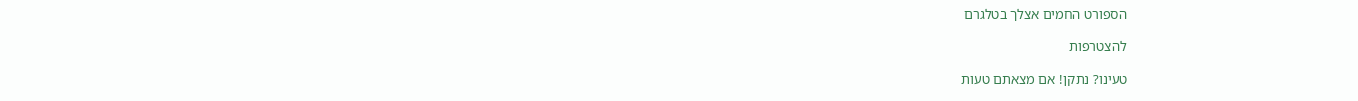הספורט החמים אצלך בטלגרם

להצטרפות

טעינו? נתקן! אם מצאתם טעות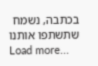בכתבה, נשמח שתשתפו אותנו
Load more...